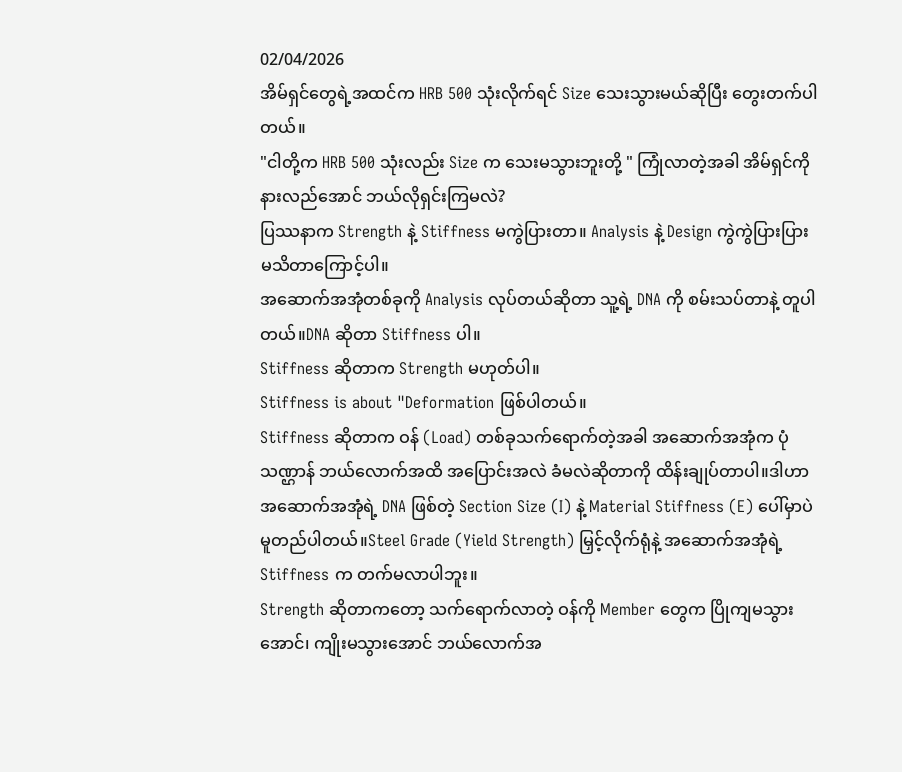02/04/2026
အိမ်ရှင်တွေရဲ့အထင်က HRB 500 သုံးလိုက်ရင် Size သေးသွားမယ်ဆိုပြီး တွေးတက်ပါတယ်။
"ငါတို့က HRB 500 သုံးလည်း Size က သေးမသွားဘူးတို့ " ကြုံလာတဲ့အခါ အိမ်ရှင်ကို နားလည်အောင် ဘယ်လိုရှင်းကြမလဲ?
ပြဿနာက Strength နဲ့ Stiffness မကွဲပြားတာ။ Analysis နဲ့ Design ကွဲကွဲပြားပြား မသိတာကြောင့်ပါ။
အဆောက်အအုံတစ်ခုကို Analysis လုပ်တယ်ဆိုတာ သူ့ရဲ့ DNA ကို စမ်းသပ်တာနဲ့ တူပါတယ်။DNA ဆိုတာ Stiffness ပါ။
Stiffness ဆိုတာက Strength မဟုတ်ပါ။
Stiffness is about "Deformation ဖြစ်ပါတယ်။
Stiffness ဆိုတာက ဝန် (Load) တစ်ခုသက်ရောက်တဲ့အခါ အဆောက်အအုံက ပုံသဏ္ဌာန် ဘယ်လောက်အထိ အပြောင်းအလဲ ခံမလဲဆိုတာကို ထိန်းချုပ်တာပါ။ဒါဟာ အဆောက်အအုံရဲ့ DNA ဖြစ်တဲ့ Section Size (I) နဲ့ Material Stiffness (E) ပေါ်မှာပဲ မူတည်ပါတယ်။Steel Grade (Yield Strength) မြှင့်လိုက်ရုံနဲ့ အဆောက်အအုံရဲ့ Stiffness က တက်မလာပါဘူး။
Strength ဆိုတာကတော့ သက်ရောက်လာတဲ့ ဝန်ကို Member တွေက ပြိုကျမသွားအောင်၊ ကျိုးမသွားအောင် ဘယ်လောက်အ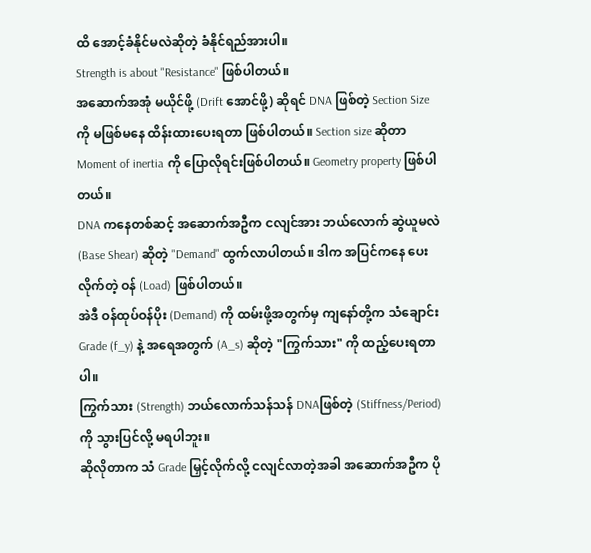ထိ အောင့်ခံနိုင်မလဲဆိုတဲ့ ခံနိုင်ရည်အားပါ။
Strength is about "Resistance" ဖြစ်ပါတယ်။
အဆောက်အအုံ မယိုင်ဖို့ (Drift အောင်ဖို့) ဆိုရင် DNA ဖြစ်တဲ့ Section Size ကို မဖြစ်မနေ ထိန်းထားပေးရတာ ဖြစ်ပါတယ်။ Section size ဆိုတာ Moment of inertia ကို ပြောလိုရင်းဖြစ်ပါတယ်။ Geometry property ဖြစ်ပါတယ်။
DNA ကနေတစ်ဆင့် အဆောက်အဦက ငလျင်အား ဘယ်လောက် ဆွဲယူမလဲ (Base Shear) ဆိုတဲ့ "Demand" ထွက်လာပါတယ်။ ဒါက အပြင်ကနေ ပေးလိုက်တဲ့ ဝန် (Load) ဖြစ်ပါတယ်။
အဲဒီ ဝန်ထုပ်ဝန်ပိုး (Demand) ကို ထမ်းဖို့အတွက်မှ ကျနော်တို့က သံချောင်း Grade (f_y) နဲ့ အရေအတွက် (A_s) ဆိုတဲ့ "ကြွက်သား" ကို ထည့်ပေးရတာပါ။
ကြွက်သား (Strength) ဘယ်လောက်သန်သန် DNAဖြစ်တဲ့ (Stiffness/Period) ကို သွားပြင်လို့ မရပါဘူး။
ဆိုလိုတာက သံ Grade မြှင့်လိုက်လို့ ငလျင်လာတဲ့အခါ အဆောက်အဦက ပို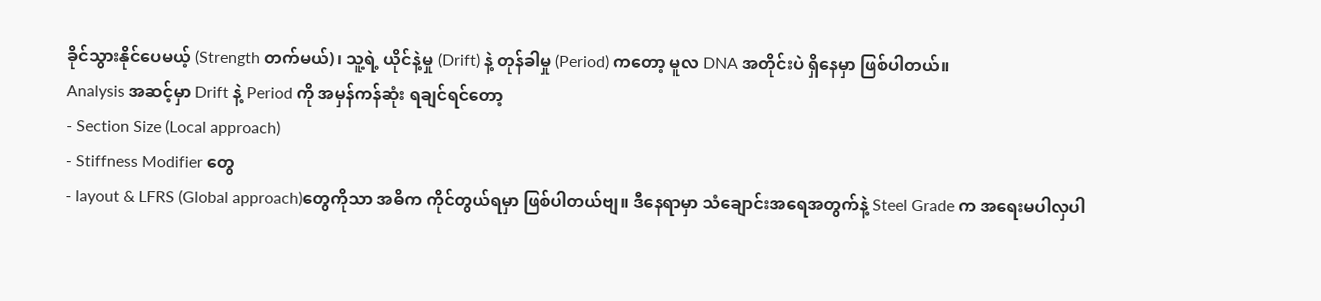ခိုင်သွားနိုင်ပေမယ့် (Strength တက်မယ်)၊ သူ့ရဲ့ ယိုင်နဲ့မှု (Drift) နဲ့ တုန်ခါမှု (Period) ကတော့ မူလ DNA အတိုင်းပဲ ရှိနေမှာ ဖြစ်ပါတယ်။
Analysis အဆင့်မှာ Drift နဲ့ Period ကို အမှန်ကန်ဆုံး ရချင်ရင်တော့
- Section Size (Local approach)
- Stiffness Modifier တွေ
- layout & LFRS (Global approach)တွေကိုသာ အဓိက ကိုင်တွယ်ရမှာ ဖြစ်ပါတယ်ဗျ။ ဒီနေရာမှာ သံချောင်းအရေအတွက်နဲ့ Steel Grade က အရေးမပါလှပါ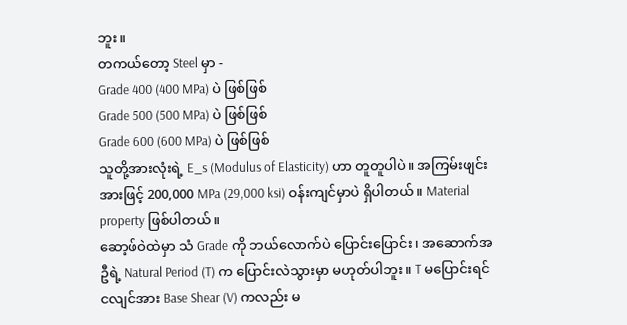ဘူး။
တကယ်တော့ Steel မှာ -
Grade 400 (400 MPa) ပဲ ဖြစ်ဖြစ်
Grade 500 (500 MPa) ပဲ ဖြစ်ဖြစ်
Grade 600 (600 MPa) ပဲ ဖြစ်ဖြစ်
သူတို့အားလုံးရဲ့ E_s (Modulus of Elasticity) ဟာ တူတူပါပဲ။ အကြမ်းဖျင်းအားဖြင့် 200,000 MPa (29,000 ksi) ဝန်းကျင်မှာပဲ ရှိပါတယ်။ Material property ဖြစ်ပါတယ်။
ဆော့ဖ်ဝဲထဲမှာ သံ Grade ကို ဘယ်လောက်ပဲ ပြောင်းပြောင်း၊ အဆောက်အဦရဲ့ Natural Period (T) က ပြောင်းလဲသွားမှာ မဟုတ်ပါဘူး။ T မပြောင်းရင် ငလျင်အား Base Shear (V) ကလည်း မ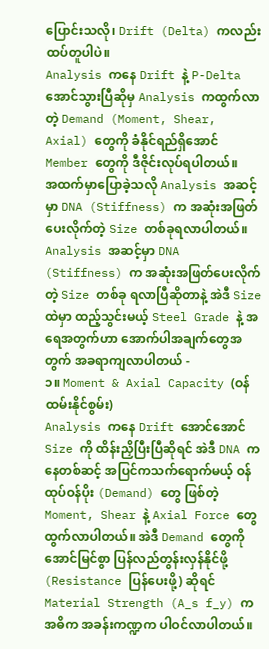ပြောင်းသလို၊ Drift (Delta) ကလည်း ထပ်တူပါပဲ။
Analysis ကနေ Drift နဲ့ P-Delta အောင်သွားပြီဆိုမှ Analysis ကထွက်လာတဲ့ Demand (Moment, Shear, Axial) တွေကို ခံနိုင်ရည်ရှိအောင် Member တွေကို ဒီဇိုင်းလုပ်ရပါတယ်။
အထက်မှာပြောခဲ့သလို Analysis အဆင့်မှာ DNA (Stiffness) က အဆုံးအဖြတ်ပေးလိုက်တဲ့ Size တစ်ခုရလာပါတယ်။
Analysis အဆင့်မှာ DNA (Stiffness) က အဆုံးအဖြတ်ပေးလိုက်တဲ့ Size တစ်ခု ရလာပြီဆိုတာနဲ့ အဲဒီ Size ထဲမှာ ထည့်သွင်းမယ့် Steel Grade နဲ့ အရေအတွက်ဟာ အောက်ပါအချက်တွေအတွက် အခရာကျလာပါတယ် -
၁။ Moment & Axial Capacity (ဝန်ထမ်းနိုင်စွမ်း)
Analysis ကနေ Drift အောင်အောင် Size ကို ထိန်းညှိပြီးပြီဆိုရင် အဲဒီ DNA ကနေတစ်ဆင့် အပြင်ကသက်ရောက်မယ့် ဝန်ထုပ်ဝန်ပိုး (Demand) တွေ ဖြစ်တဲ့ Moment, Shear နဲ့ Axial Force တွေ ထွက်လာပါတယ်။ အဲဒီ Demand တွေကို အောင်မြင်စွာ ပြန်လည်တွန်းလှန်နိုင်ဖို့ (Resistance ပြန်ပေးဖို့) ဆိုရင် Material Strength (A_s f_y) က အဓိက အခန်းကဏ္ဍက ပါဝင်လာပါတယ်။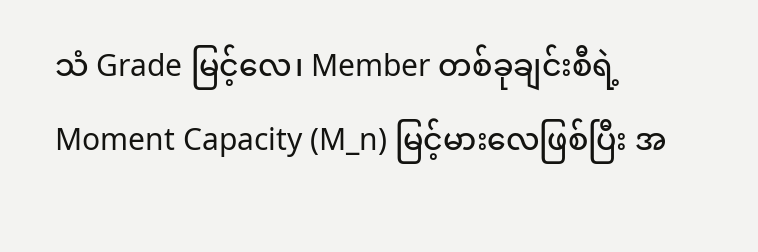သံ Grade မြင့်လေ၊ Member တစ်ခုချင်းစီရဲ့ Moment Capacity (M_n) မြင့်မားလေဖြစ်ပြီး အ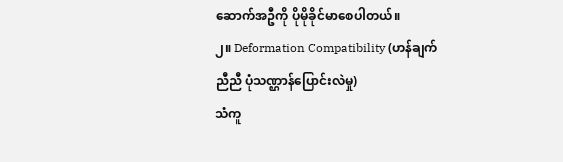ဆောက်အဦကို ပိုမိုခိုင်မာစေပါတယ်။
၂။ Deformation Compatibility (ဟန်ချက်ညီညီ ပုံသဏ္ဌာန်ပြောင်းလဲမှု)
သံကူ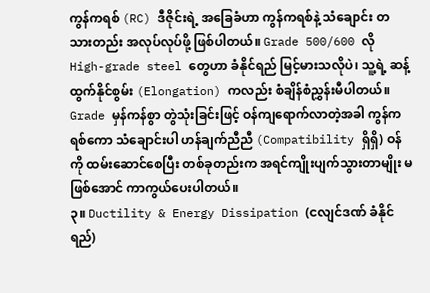ကွန်ကရစ် (RC) ဒီဇိုင်းရဲ့ အခြေခံဟာ ကွန်ကရစ်နဲ့ သံချောင်း တသားတည်း အလုပ်လုပ်ဖို့ ဖြစ်ပါတယ်။ Grade 500/600 လို High-grade steel တွေဟာ ခံနိုင်ရည် မြင့်မားသလိုပဲ၊ သူ့ရဲ့ ဆန့်ထွက်နိုင်စွမ်း (Elongation) ကလည်း စံချိန်စံညွှန်းမီပါတယ်။ Grade မှန်ကန်စွာ တွဲသုံးခြင်းဖြင့် ဝန်ကျရောက်လာတဲ့အခါ ကွန်ကရစ်ကော သံချောင်းပါ ဟန်ချက်ညီညီ (Compatibility ရှိရှိ) ဝန်ကို ထမ်းဆောင်စေပြီး တစ်ခုတည်းက အရင်ကျိုးပျက်သွားတာမျိုး မဖြစ်အောင် ကာကွယ်ပေးပါတယ်။
၃။ Ductility & Energy Dissipation (ငလျင်ဒဏ် ခံနိုင်ရည်)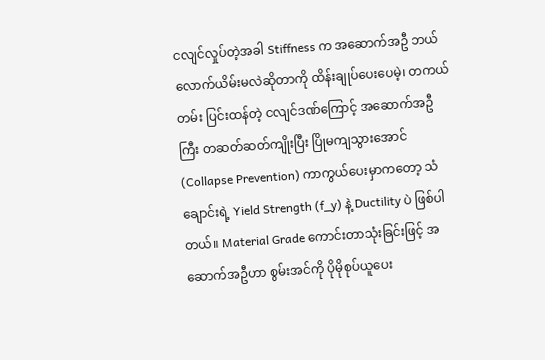ငလျင်လှုပ်တဲ့အခါ Stiffness က အဆောက်အဦ ဘယ်လောက်ယိမ်းမလဲဆိုတာကို ထိန်းချုပ်ပေးပေမဲ့၊ တကယ်တမ်း ပြင်းထန်တဲ့ ငလျင်ဒဏ်ကြောင့် အဆောက်အဦကြီး တဆတ်ဆတ်ကျိုးပြီး ပြိုမကျသွားအောင် (Collapse Prevention) ကာကွယ်ပေးမှာကတော့ သံချောင်းရဲ့ Yield Strength (f_y) နဲ့ Ductility ပဲ ဖြစ်ပါတယ်။ Material Grade ကောင်းတာသုံးခြင်းဖြင့် အဆောက်အဦဟာ စွမ်းအင်ကို ပိုမိုစုပ်ယူပေး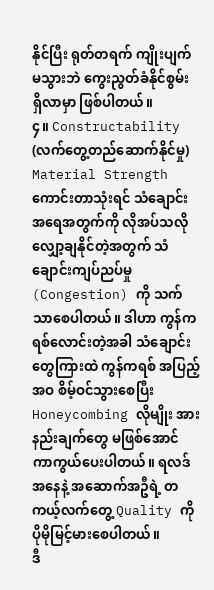နိုင်ပြီး ရုတ်တရက် ကျိုးပျက်မသွားဘဲ ကွေးညွတ်ခံနိုင်စွမ်း ရှိလာမှာ ဖြစ်ပါတယ်။
၄။ Constructability (လက်တွေ့တည်ဆောက်နိုင်မှု)
Material Strength ကောင်းတာသုံးရင် သံချောင်းအရေအတွက်ကို လိုအပ်သလို လျှော့ချနိုင်တဲ့အတွက် သံချောင်းကျပ်ညပ်မှု (Congestion) ကို သက်သာစေပါတယ်။ ဒါဟာ ကွန်ကရစ်လောင်းတဲ့အခါ သံချောင်းတွေကြားထဲ ကွန်ကရစ် အပြည့်အဝ စိမ့်ဝင်သွားစေပြီး Honeycombing လိုမျိုး အားနည်းချက်တွေ မဖြစ်အောင် ကာကွယ်ပေးပါတယ်။ ရလဒ်အနေနဲ့ အဆောက်အဦရဲ့ တကယ့်လက်တွေ့ Quality ကို ပိုမိုမြင့်မားစေပါတယ်။
ဒီ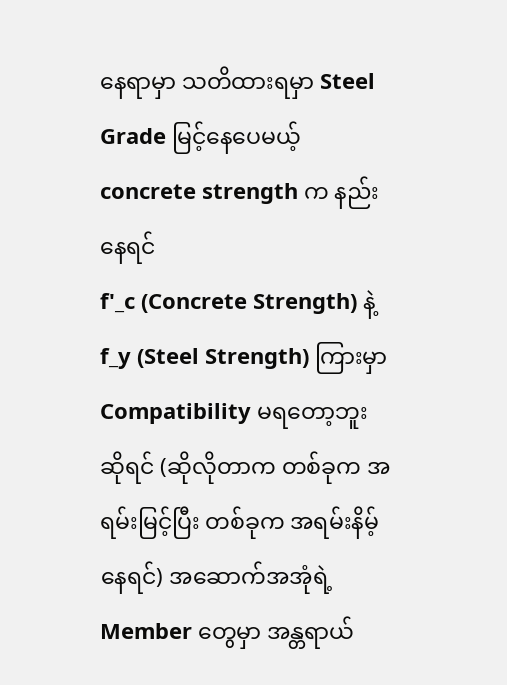နေရာမှာ သတိထားရမှာ Steel Grade မြင့်နေပေမယ့် concrete strength က နည်းနေရင်
f'_c (Concrete Strength) နဲ့ f_y (Steel Strength) ကြားမှာ Compatibility မရတော့ဘူးဆိုရင် (ဆိုလိုတာက တစ်ခုက အရမ်းမြင့်ပြီး တစ်ခုက အရမ်းနိမ့်နေရင်) အဆောက်အအုံရဲ့ Member တွေမှာ အန္တရာယ်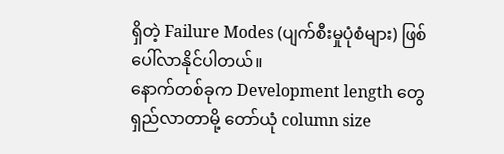ရှိတဲ့ Failure Modes (ပျက်စီးမှုပုံစံများ) ဖြစ်ပေါ်လာနိုင်ပါတယ်။
နောက်တစ်ခုက Development length တွေ ရှည်လာတာမို့ တော်ယုံ column size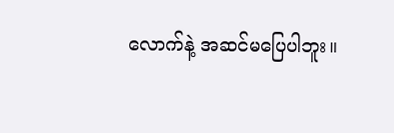လောက်နဲ့ အဆင်မပြေပါဘူး။